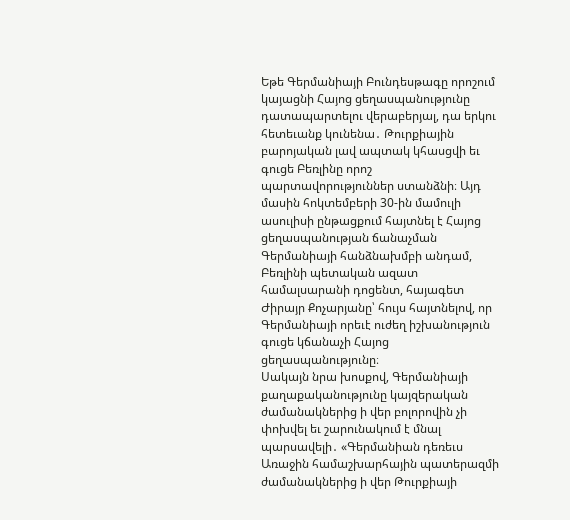Եթե Գերմանիայի Բունդեսթագը որոշում կայացնի Հայոց ցեղասպանությունը դատապարտելու վերաբերյալ, դա երկու հետեւանք կունենա․ Թուրքիային բարոյական լավ ապտակ կհասցվի եւ գուցե Բեռլինը որոշ պարտավորություններ ստանձնի։ Այդ մասին հոկտեմբերի 30-ին մամուլի ասուլիսի ընթացքում հայտնել է Հայոց ցեղասպանության ճանաչման Գերմանիայի հանձնախմբի անդամ, Բեռլինի պետական ազատ համալսարանի դոցենտ, հայագետ Ժիրայր Քոչարյանը՝ հույս հայտնելով, որ Գերմանիայի որեւէ ուժեղ իշխանություն գուցե կճանաչի Հայոց ցեղասպանությունը։
Սակայն նրա խոսքով, Գերմանիայի քաղաքականությունը կայզերական ժամանակներից ի վեր բոլորովին չի փոխվել եւ շարունակում է մնալ պարսավելի․ «Գերմանիան դեռեւս Առաջին համաշխարհային պատերազմի ժամանակներից ի վեր Թուրքիայի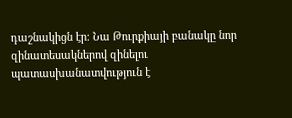դաշնակիցն էր։ Նա Թուրքիայի բանակը նոր զինատեսակներով զինելու պատասխանատվություն է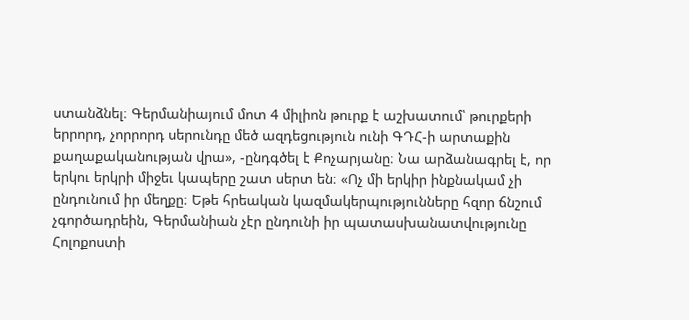ստանձնել։ Գերմանիայում մոտ 4 միլիոն թուրք է աշխատում՝ թուրքերի երրորդ, չորրորդ սերունդը մեծ ազդեցություն ունի ԳԴՀ-ի արտաքին քաղաքականության վրա», -ընդգծել է Քոչարյանը։ Նա արձանագրել է, որ երկու երկրի միջեւ կապերը շատ սերտ են։ «Ոչ մի երկիր ինքնակամ չի ընդունում իր մեղքը։ Եթե հրեական կազմակերպությունները հզոր ճնշում չգործադրեին, Գերմանիան չէր ընդունի իր պատասխանատվությունը Հոլոքոստի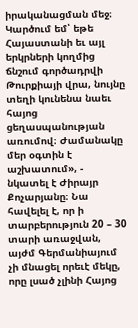իրականացման մեջ։ Կարծում եմ՝ եթե Հայաստանի եւ այլ երկրների կողմից ճնշում գործադրվի Թուրքիայի վրա, նույնը տեղի կունենա նաեւ հայոց ցեղասպանության առումով։ Ժամանակը մեր օգտին է աշխատում», - նկատել է Ժիրայր Քոչարյանը։ Նա հավելել է, որ ի տարբերություն 20 – 30 տարի առաջվան, այժմ Գերմանիայում չի մնացել որեւէ մեկը, որը լսած չլինի Հայոց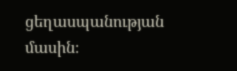ցեղասպանության մասին։